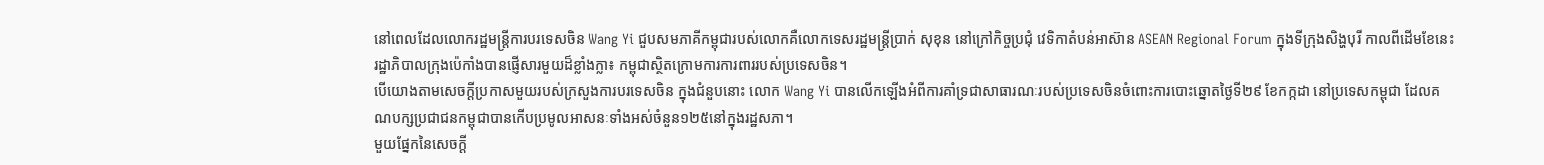នៅពេលដែលលោករដ្ឋមន្ត្រីការបរទេសចិន Wang Yi ជួបសមភាគីកម្ពុជារបស់លោកគឺលោកទេសរដ្ឋមន្ត្រីប្រាក់ សុខុន នៅក្រៅកិច្ចប្រជុំ វេទិកាតំបន់អាស៊ាន ASEAN Regional Forum ក្នុងទីក្រុងសិង្ហបុរី កាលពីដើមខែនេះ រដ្ឋាភិបាលក្រុងប៉េកាំងបានផ្ញើសារមួយដ៏ខ្លាំងក្លា៖ កម្ពុជាស្ថិតក្រោមការការពាររបស់ប្រទេសចិន។
បើយោងតាមសេចក្ដីប្រកាសមួយរបស់ក្រសួងការបរទេសចិន ក្នុងជំនួបនោះ លោក Wang Yi បានលើកឡើងអំពីការគាំទ្រជាសាធារណៈរបស់ប្រទេសចិនចំពោះការបោះឆ្នោតថ្ងៃទី២៩ ខែកក្កដា នៅប្រទេសកម្ពុជា ដែលគណបក្សប្រជាជនកម្ពុជាបានកើបប្រមូលអាសនៈទាំងអស់ចំនួន១២៥នៅក្នុងរដ្ឋសភា។
មួយផ្នែកនៃសេចក្ដី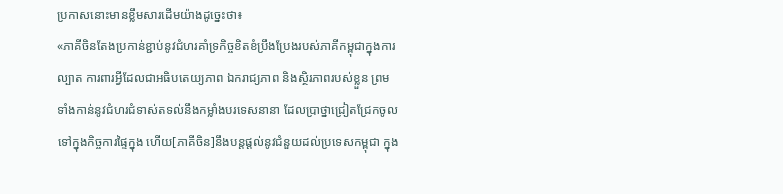ប្រកាសនោះមានខ្លឹមសារដើមយ៉ាងដូច្នេះថា៖
«ភាគីចិនតែងប្រកាន់ខ្ជាប់នូវជំហរគាំទ្រកិច្ចខិតខំប្រឹងប្រែងរបស់ភាគីកម្ពុជាក្នុងការល្បាត ការពារអ្វីដែលជាអធិបតេយ្យភាព ឯករាជ្យភាព និងស្ថិរភាពរបស់ខ្លួន ព្រមទាំងកាន់នូវជំហរជំទាស់តទល់នឹងកម្លាំងបរទេសនានា ដែលប្រាថ្នាជ្រៀតជ្រែកចូលទៅក្នុងកិច្ចការផ្ទៃក្នុង ហើយ[ភាគីចិន]នឹងបន្តផ្ដល់នូវជំនួយដល់ប្រទេសកម្ពុជា ក្នុង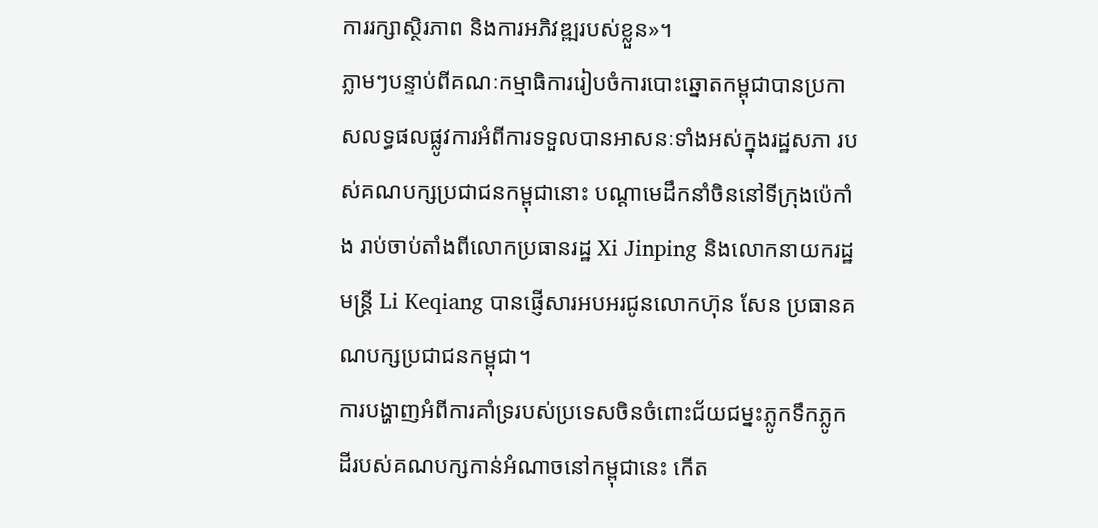ការរក្សាស្ថិរភាព និងការអភិវឌ្ឍរបស់ខ្លួន»។
ភ្លាមៗបន្ទាប់ពីគណៈកម្មាធិការរៀបចំការបោះឆ្នោតកម្ពុជាបានប្រកាសលទ្ធផលផ្លូវការអំពីការទទួលបានអាសនៈទាំងអស់ក្នុងរដ្ឋសភា របស់គណបក្សប្រជាជនកម្ពុជានោះ បណ្ដាមេដឹកនាំចិននៅទីក្រុងប៉េកាំង រាប់ចាប់តាំងពីលោកប្រធានរដ្ឋ Xi Jinping និងលោកនាយករដ្ឋមន្ត្រី Li Keqiang បានផ្ញើសារអបអរជូនលោកហ៊ុន សែន ប្រធានគណបក្សប្រជាជនកម្ពុជា។
ការបង្ហាញអំពីការគាំទ្ររបស់ប្រទេសចិនចំពោះជ័យជម្នះភ្លូកទឹកភ្លូកដីរបស់គណបក្សកាន់អំណាចនៅកម្ពុជានេះ កើត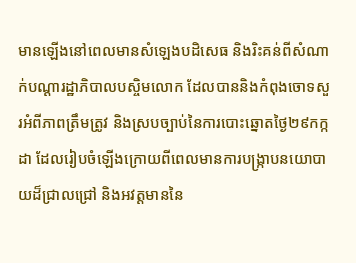មានឡើងនៅពេលមានសំឡេងបដិសេធ និងរិះគន់ពីសំណាក់បណ្ដារដ្ឋាភិបាលបស្ចិមលោក ដែលបាននិងកំពុងចោទសួរអំពីភាពត្រឹមត្រូវ និងស្របច្បាប់នៃការបោះឆ្នោតថ្ងៃ២៩កក្កដា ដែលរៀបចំឡើងក្រោយពីពេលមានការបង្ក្រាបនយោបាយដ៏ជ្រាលជ្រៅ និងអវត្តមាននៃ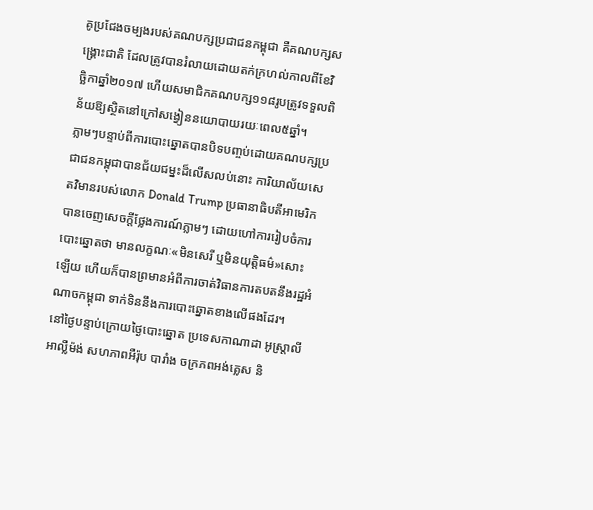គូប្រជែងចម្បងរបស់គណបក្សប្រជាជនកម្ពុជា គឺគណបក្សសង្គ្រោះជាតិ ដែលត្រូវបានរំលាយដោយតក់ក្រហល់កាលពីខែវិច្ឆិកាឆ្នាំ២០១៧ ហើយសមាជិកគណបក្ស១១៨រូបត្រូវទទួលពិន័យឱ្យស្ថិតនៅក្រៅសង្វៀននយោបាយរយៈពេល៥ឆ្នាំ។
ភ្លាមៗបន្ទាប់ពីការបោះឆ្នោតបានបិទបញ្ចប់ដោយគណបក្សប្រជាជនកម្ពុជាបានជ័យជម្នះដ៏លើសលប់នោះ ការិយាល័យសេតវិមានរបស់លោក Donald Trump ប្រធានាធិបតីអាមេរិក បានចេញសេចក្ដីថ្លែងការណ៍ភ្លាមៗ ដោយហៅការរៀបចំការបោះឆ្នោតថា មានលក្ខណៈ«មិនសេរី ឬមិនយុត្តិធម៌»សោះឡើយ ហើយក៏បានព្រមានអំពីការចាត់វិធានការតបតនឹងរដ្ឋអំណាចកម្ពុជា ទាក់ទិននឹងការបោះឆ្នោតខាងលើផងដែរ។
នៅថ្ងៃបន្ទាប់ក្រោយថ្ងៃបោះឆ្នោត ប្រទេសកាណាដា អូស្ត្រាលី អាល្លឺម៉ង់ សហភាពអឺរ៉ុប បារាំង ចក្រភពអង់គ្លេស និ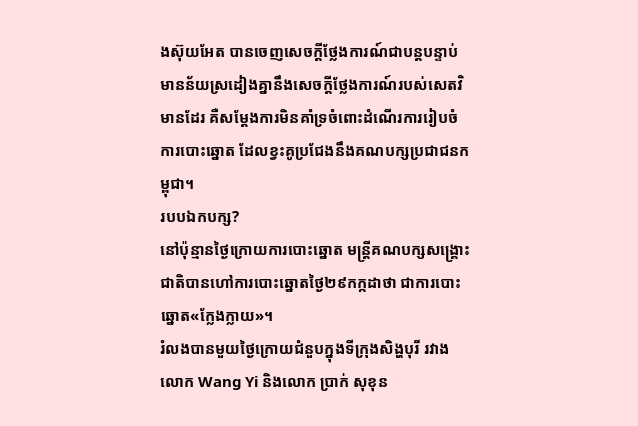ងស៊ុយអែត បានចេញសេចក្ដីថ្លែងការណ៍ជាបន្តបន្ទាប់ មានន័យស្រដៀងគ្នានឹងសេចក្ដីថ្លែងការណ៍របស់សេតវិមានដែរ គឺសម្ដែងការមិនគាំទ្រចំពោះដំណើរការរៀបចំការបោះឆ្នោត ដែលខ្វះគូប្រជែងនឹងគណបក្សប្រជាជនកម្ពុជា។
របបឯកបក្ស?
នៅប៉ុន្មានថ្ងៃក្រោយការបោះឆ្នោត មន្ត្រីគណបក្សសង្គ្រោះជាតិបានហៅការបោះឆ្នោតថ្ងៃ២៩កក្កដាថា ជាការបោះឆ្នោត«ក្លែងក្លាយ»។
រំលងបានមួយថ្ងៃក្រោយជំនួបក្នុងទីក្រុងសិង្ហបុរី រវាងលោក Wang Yi និងលោក ប្រាក់ សុខុន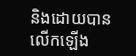និងដោយបានលើកឡើង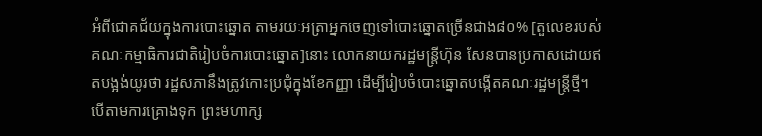អំពីជោគជ័យក្នុងការបោះឆ្នោត តាមរយៈអត្រាអ្នកចេញទៅបោះឆ្នោតច្រើនជាង៨០% [តួលេខរបស់គណៈកម្មាធិការជាតិរៀបចំការបោះឆ្នោត]នោះ លោកនាយករដ្ឋមន្ត្រីហ៊ុន សែនបានប្រកាសដោយឥតបង្អង់យូរថា រដ្ឋសភានឹងត្រូវកោះប្រជុំក្នុងខែកញ្ញា ដើម្បីរៀបចំបោះឆ្នោតបង្កើតគណៈរដ្ឋមន្ត្រីថ្មី។
បើតាមការគ្រោងទុក ព្រះមហាក្ស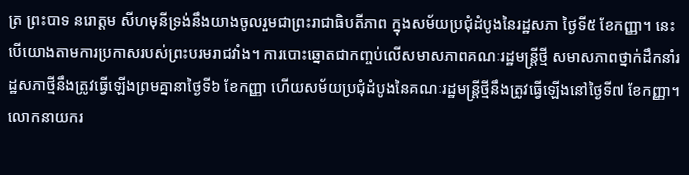ត្រ ព្រះបាទ នរោត្តម សីហមុនីទ្រង់នឹងយាងចូលរួមជាព្រះរាជាធិបតីភាព ក្នុងសម័យប្រជុំដំបូងនៃរដ្ឋសភា ថ្ងៃទី៥ ខែកញ្ញា។ នេះបើយោងតាមការប្រកាសរបស់ព្រះបរមរាជវាំង។ ការបោះឆ្នោតជាកញ្ចប់លើសមាសភាពគណៈរដ្ឋមន្ត្រីថ្មី សមាសភាពថ្នាក់ដឹកនាំរដ្ឋសភាថ្មីនឹងត្រូវធ្វើឡើងព្រមគ្នានាថ្ងៃទី៦ ខែកញ្ញា ហើយសម័យប្រជុំដំបូងនៃគណៈរដ្ឋមន្ត្រីថ្មីនឹងត្រូវធ្វើឡើងនៅថ្ងៃទី៧ ខែកញ្ញា។
លោកនាយករ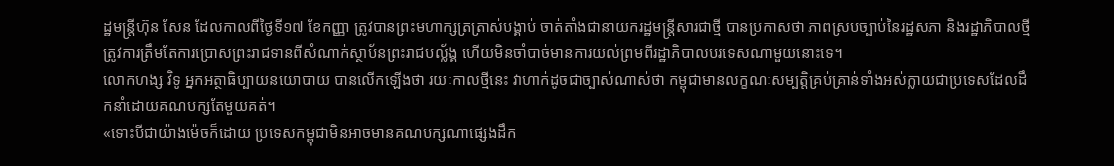ដ្ឋមន្ត្រីហ៊ុន សែន ដែលកាលពីថ្ងៃទី១៧ ខែកញ្ញា ត្រូវបានព្រះមហាក្សត្រត្រាស់បង្គាប់ ចាត់តាំងជានាយករដ្ឋមន្ត្រីសារជាថ្មី បានប្រកាសថា ភាពស្របច្បាប់នៃរដ្ឋសភា និងរដ្ឋាភិបាលថ្មីត្រូវការត្រឹមតែការប្រោសព្រះរាជទានពីសំណាក់ស្ថាប័នព្រះរាជបល្ល័ង្គ ហើយមិនចាំបាច់មានការយល់ព្រមពីរដ្ឋាភិបាលបរទេសណាមួយនោះទេ។
លោកហង្ស វិទូ អ្នកអត្ថាធិប្បាយនយោបាយ បានលើកឡើងថា រយៈកាលថ្មីនេះ វាហាក់ដូចជាច្បាស់ណាស់ថា កម្ពុជាមានលក្ខណៈសម្បត្តិគ្រប់គ្រាន់ទាំងអស់ក្លាយជាប្រទេសដែលដឹកនាំដោយគណបក្សតែមួយគត់។
«ទោះបីជាយ៉ាងម៉េចក៏ដោយ ប្រទេសកម្ពុជាមិនអាចមានគណបក្សណាផ្សេងដឹក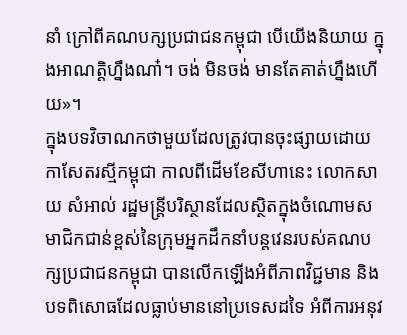នាំ ក្រៅពីគណបក្សប្រជាជនកម្ពុជា បើយើងនិយាយ ក្នុងអាណត្តិហ្នឹងណា៎។ ចង់ មិនចង់ មានតែគាត់ហ្នឹងហើយ»។
ក្នុងបទវិចាណកថាមួយដែលត្រូវបានចុះផ្សាយដោយកាសែតរស្មីកម្ពុជា កាលពីដើមខែសីហានេះ លោកសាយ សំអាល់ រដ្ឋមន្ត្រីបរិស្ថានដែលស្ថិតក្នុងចំណោមសមាជិកជាន់ខ្ពស់នៃក្រុមអ្នកដឹកនាំបន្តវេនរបស់គណបក្សប្រជាជនកម្ពុជា បានលើកឡើងអំពីភាពវិជ្ជមាន និងបទពិសោធដែលធ្លាប់មាននៅប្រទេសដទៃ អំពីការអនុវ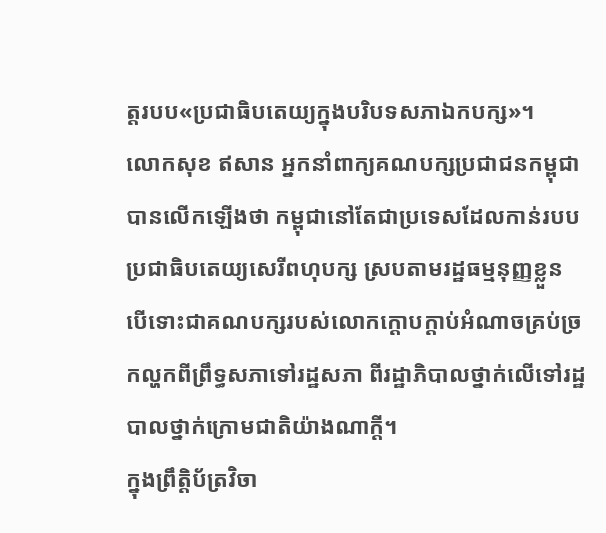ត្តរបប«ប្រជាធិបតេយ្យក្នុងបរិបទសភាឯកបក្ស»។
លោកសុខ ឥសាន អ្នកនាំពាក្យគណបក្សប្រជាជនកម្ពុជា បានលើកឡើងថា កម្ពុជានៅតែជាប្រទេសដែលកាន់របបប្រជាធិបតេយ្យសេរីពហុបក្ស ស្របតាមរដ្ឋធម្មនុញ្ញខ្លួន បើទោះជាគណបក្សរបស់លោកក្ដោបក្ដាប់អំណាចគ្រប់ច្រកល្ហកពីព្រឹទ្ធសភាទៅរដ្ឋសភា ពីរដ្ឋាភិបាលថ្នាក់លើទៅរដ្ឋបាលថ្នាក់ក្រោមជាតិយ៉ាងណាក្ដី។
ក្នុងព្រឹត្តិប័ត្រវិចា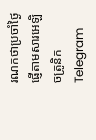រណកថាប្រចាំថ្ងៃ ផ្ញើតាមសារអេឡិចត្រូនិក Telegram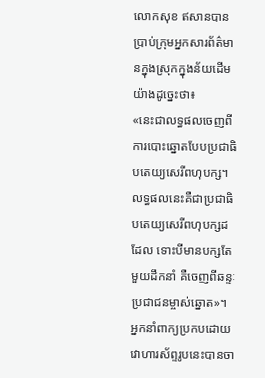លោកសុខ ឥសានបានប្រាប់ក្រុមអ្នកសារព័ត៌មានក្នុងស្រុកក្នុងន័យដើមយ៉ាងដូច្នេះថា៖
«នេះជាលទ្ធផលចេញពីការបោះឆ្នោតបែបប្រជាធិបតេយ្យសេរីពហុបក្ស។ លទ្ធផលនេះគឺជាប្រជាធិបតេយ្យសេរីពហុបក្សដដែល ទោះបីមានបក្សតែមួយដឹកនាំ គឺចេញពីឆន្ទៈប្រជាជនម្ចាស់ឆ្នោត»។
អ្នកនាំពាក្យប្រកបដោយវោហារស័ព្ទរូបនេះបានចា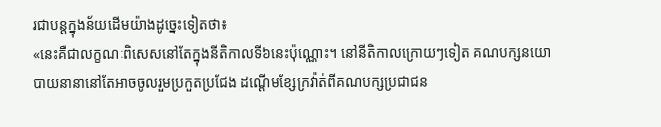រជាបន្តក្នុងន័យដើមយ៉ាងដូច្នេះទៀតថា៖
«នេះគឺជាលក្ខណៈពិសេសនៅតែក្នុងនីតិកាលទី៦នេះប៉ុណ្ណោះ។ នៅនីតិកាលក្រោយៗទៀត គណបក្សនយោបាយនានានៅតែអាចចូលរួមប្រកួតប្រជែង ដណ្ដើមខ្សែក្រវ៉ាត់ពីគណបក្សប្រជាជន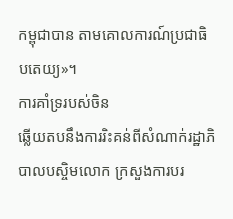កម្ពុជាបាន តាមគោលការណ៍ប្រជាធិបតេយ្យ»។
ការគាំទ្ររបស់ចិន
ឆ្លើយតបនឹងការរិះគន់ពីសំណាក់រដ្ឋាភិបាលបស្ចិមលោក ក្រសួងការបរ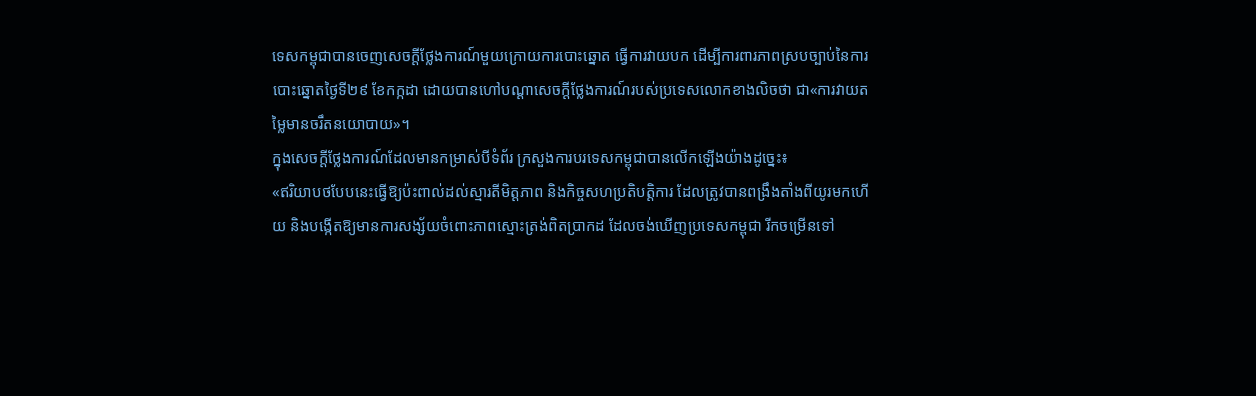ទេសកម្ពុជាបានចេញសេចក្ដីថ្លែងការណ៍មួយក្រោយការបោះឆ្នោត ធ្វើការវាយបក ដើម្បីការពារភាពស្របច្បាប់នៃការបោះឆ្នោតថ្ងៃទី២៩ ខែកក្កដា ដោយបានហៅបណ្ដាសេចក្ដីថ្លែងការណ៍របស់ប្រទេសលោកខាងលិចថា ជា«ការវាយតម្លៃមានចរឹតនយោបាយ»។
ក្នុងសេចក្ដីថ្លែងការណ៍ដែលមានកម្រាស់បីទំព័រ ក្រសួងការបរទេសកម្ពុជាបានលើកឡើងយ៉ាងដូច្នេះ៖
«ឥរិយាបថបែបនេះធ្វើឱ្យប៉ះពាល់ដល់ស្មារតីមិត្តភាព និងកិច្ចសហប្រតិបត្តិការ ដែលត្រូវបានពង្រឹងតាំងពីយូរមកហើយ និងបង្កើតឱ្យមានការសង្ស័យចំពោះភាពស្មោះត្រង់ពិតប្រាកដ ដែលចង់ឃើញប្រទេសកម្ពុជា រីកចម្រើនទៅ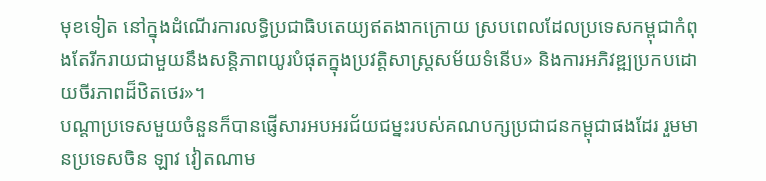មុខទៀត នៅក្នុងដំណើរការលទ្ធិប្រជាធិបតេយ្យឥតងាកក្រោយ ស្របពេលដែលប្រទេសកម្ពុជាកំពុងតែរីករាយជាមួយនឹងសន្តិភាពយូរបំផុតក្នុងប្រវត្តិសាស្ត្រសម័យទំនើប» និងការអភិវឌ្ឍប្រកបដោយចីរភាពដ៏ឋិតថេរ»។
បណ្ដាប្រទេសមួយចំនួនក៏បានផ្ញើសារអបអរជ័យជម្នះរបស់គណបក្សប្រជាជនកម្ពុជាផងដែរ រួមមានប្រទេសចិន ឡាវ វៀតណាម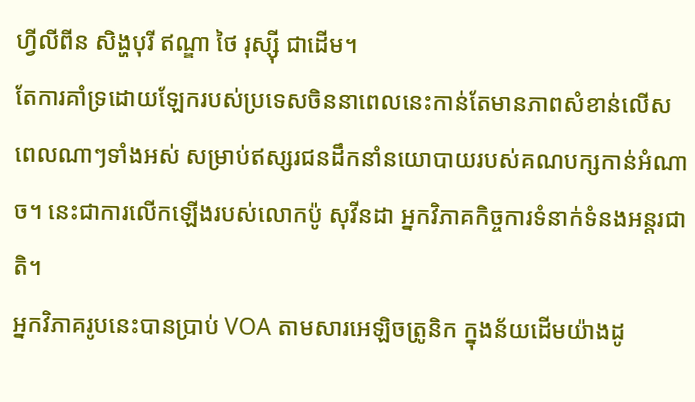ហ្វីលីពីន សិង្ហបុរី ឥណ្ឌា ថៃ រុស្ស៊ី ជាដើម។
តែការគាំទ្រដោយឡែករបស់ប្រទេសចិននាពេលនេះកាន់តែមានភាពសំខាន់លើសពេលណាៗទាំងអស់ សម្រាប់ឥស្សរជនដឹកនាំនយោបាយរបស់គណបក្សកាន់អំណាច។ នេះជាការលើកឡើងរបស់លោកប៉ូ សុវីនដា អ្នកវិភាគកិច្ចការទំនាក់ទំនងអន្តរជាតិ។
អ្នកវិភាគរូបនេះបានប្រាប់ VOA តាមសារអេឡិចត្រូនិក ក្នុងន័យដើមយ៉ាងដូ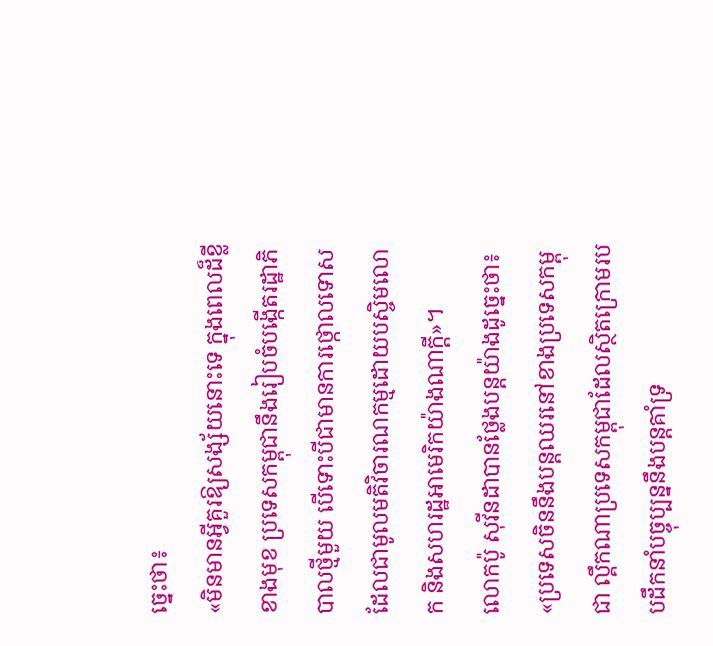ច្នេះថា៖
«មិនមានអ្វីគួរឱ្យសង្ស័យនោះទេ ក្នុងពេលដ៏ខ្លីខាងមុខ ប្រទេសកម្ពុជានឹងរៀបចំបង្កើតរដ្ឋាភិបាលថ្មីមួយ បើទោះបីជាមានការថ្កោលទោសដែលជាមូលមតិវិចារណកម្មដោយបស្ចិមលោក និងសហរដ្ឋអាមេរិកយ៉ាងណាក្ដី»។
លោកប៉ូ សុវីនដាបានថ្លែងបន្តយ៉ាងដូច្នេះថា៖
«ប្រទេសចិននឹងបន្តឈរនៅខាងប្រទេសកម្ពុជា ល្គឹកណាប្រទេសកម្ពុជាដែលស្ថិតក្រោមរបបដឹកនាំបច្ចុប្បន្ននឹងបន្តគាំទ្រ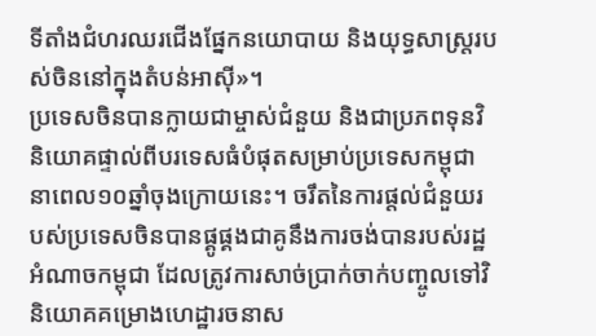ទីតាំងជំហរឈរជើងផ្នែកនយោបាយ និងយុទ្ធសាស្ត្ររបស់ចិននៅក្នុងតំបន់អាស៊ី»។
ប្រទេសចិនបានក្លាយជាម្ចាស់ជំនួយ និងជាប្រភពទុនវិនិយោគផ្ទាល់ពីបរទេសធំបំផុតសម្រាប់ប្រទេសកម្ពុជា នាពេល១០ឆ្នាំចុងក្រោយនេះ។ ចរឹតនៃការផ្ដល់ជំនួយរបស់ប្រទេសចិនបានផ្គូផ្គងជាគូនឹងការចង់បានរបស់រដ្ឋអំណាចកម្ពុជា ដែលត្រូវការសាច់ប្រាក់ចាក់បញ្ចូលទៅវិនិយោគគម្រោងហេដ្ឋារចនាស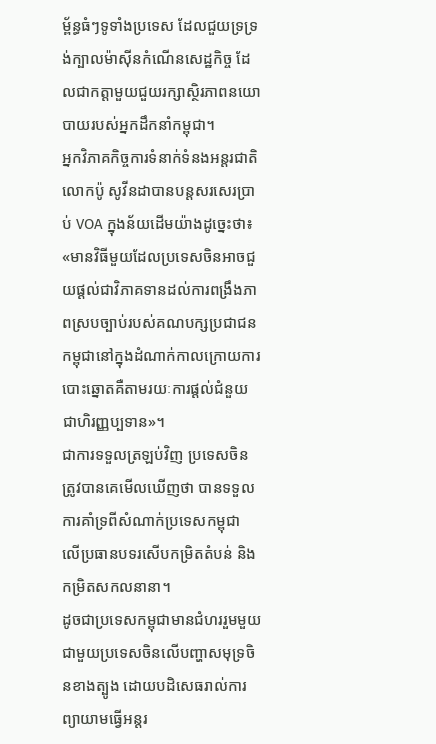ម្ព័ន្ធធំៗទូទាំងប្រទេស ដែលជួយទ្រទ្រង់ក្បាលម៉ាស៊ីនកំណើនសេដ្ឋកិច្ច ដែលជាកត្តាមួយជួយរក្សាស្ថិរភាពនយោបាយរបស់អ្នកដឹកនាំកម្ពុជា។
អ្នកវិភាគកិច្ចការទំនាក់ទំនងអន្តរជាតិ លោកប៉ូ សូវីនដាបានបន្តសរសេរប្រាប់ VOA ក្នុងន័យដើមយ៉ាងដូច្នេះថា៖
«មានវិធីមួយដែលប្រទេសចិនអាចជួយផ្ដល់ជាវិភាគទានដល់ការពង្រឹងភាពស្របច្បាប់របស់គណបក្សប្រជាជនកម្ពុជានៅក្នុងដំណាក់កាលក្រោយការបោះឆ្នោតគឺតាមរយៈការផ្ដល់ជំនួយជាហិរញ្ញប្បទាន»។
ជាការទទួលត្រឡប់វិញ ប្រទេសចិនត្រូវបានគេមើលឃើញថា បានទទួលការគាំទ្រពីសំណាក់ប្រទេសកម្ពុជា លើប្រធានបទរសើបកម្រិតតំបន់ និងកម្រិតសកលនានា។
ដូចជាប្រទេសកម្ពុជាមានជំហររួមមួយជាមួយប្រទេសចិនលើបញ្ហាសមុទ្រចិនខាងត្បូង ដោយបដិសេធរាល់ការព្យាយាមធ្វើអន្តរ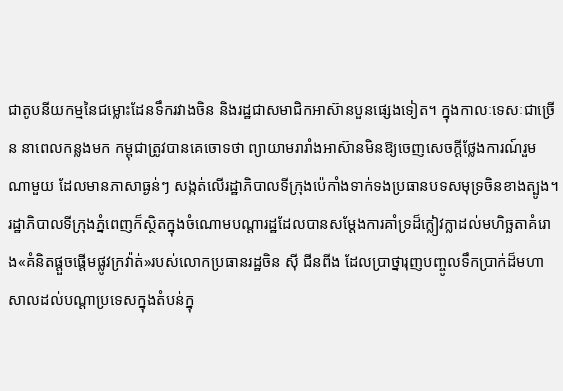ជាតូបនីយកម្មនៃជម្លោះដែនទឹករវាងចិន និងរដ្ឋជាសមាជិកអាស៊ានបួនផ្សេងទៀត។ ក្នុងកាលៈទេសៈជាច្រើន នាពេលកន្លងមក កម្ពុជាត្រូវបានគេចោទថា ព្យាយាមរារាំងអាស៊ានមិនឱ្យចេញសេចក្ដីថ្លែងការណ៍រួមណាមួយ ដែលមានភាសាធ្ងន់ៗ សង្កត់លើរដ្ឋាភិបាលទីក្រុងប៉េកាំងទាក់ទងប្រធានបទសមុទ្រចិនខាងត្បូង។
រដ្ឋាភិបាលទីក្រុងភ្នំពេញក៏ស្ថិតក្នុងចំណោមបណ្ដារដ្ឋដែលបានសម្ដែងការគាំទ្រដ៏ក្លៀវក្លាដល់មហិច្ឆតាគំរោង«គំនិតផ្ដួចផ្ដើមផ្លូវក្រវ៉ាត់»របស់លោកប្រធានរដ្ឋចិន ស៊ី ជីនពីង ដែលប្រាថ្នារុញបញ្ចូលទឹកប្រាក់ដ៏មហាសាលដល់បណ្ដាប្រទេសក្នុងតំបន់ក្នុ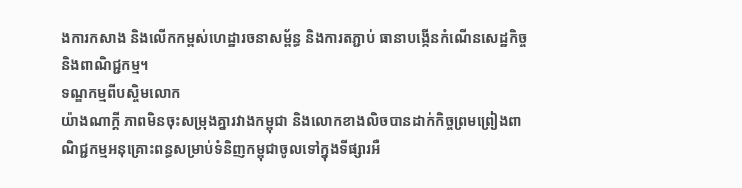ងការកសាង និងលើកកម្ពស់ហេដ្ឋារចនាសម្ព័ន្ធ និងការតភ្ជាប់ ធានាបង្កើនកំណើនសេដ្ឋកិច្ច និងពាណិជ្ជកម្ម។
ទណ្ឌកម្មពីបស្ចិមលោក
យ៉ាងណាក្ដី ភាពមិនចុះសម្រុងគ្នារវាងកម្ពុជា និងលោកខាងលិចបានដាក់កិច្ចព្រមព្រៀងពាណិជ្ជកម្មអនុគ្រោះពន្ធសម្រាប់ទំនិញកម្ពុជាចូលទៅក្នុងទីផ្សារអឺ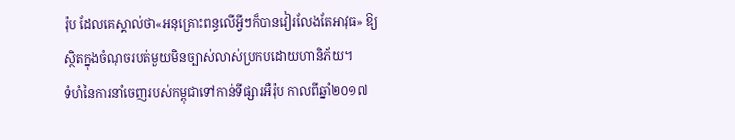រ៉ុប ដែលគេស្គាល់ថា«អនុគ្រោះពន្ធលើអ្វីៗក៏បានវៀរលែងតែអាវុធ» ឱ្យស្ថិតក្នុងចំណុចរបត់មួយមិនច្បាស់លាស់ប្រកបដោយហានិភ័យ។
ទំហំនៃការនាំចេញរបស់កម្ពុជាទៅកាន់ទីផ្សារអឺរ៉ុប កាលពីឆ្នាំ២០១៧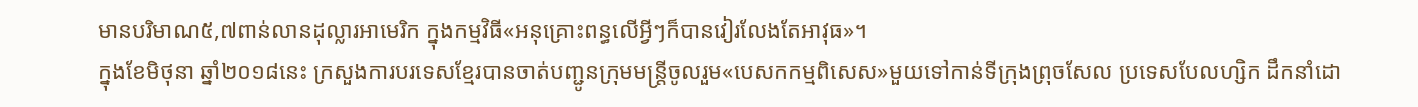មានបរិមាណ៥,៧ពាន់លានដុល្លារអាមេរិក ក្នុងកម្មវិធី«អនុគ្រោះពន្ធលើអ្វីៗក៏បានវៀរលែងតែអាវុធ»។
ក្នុងខែមិថុនា ឆ្នាំ២០១៨នេះ ក្រសួងការបរទេសខ្មែរបានចាត់បញ្ជូនក្រុមមន្ត្រីចូលរួម«បេសកកម្មពិសេស»មួយទៅកាន់ទីក្រុងព្រុចសែល ប្រទេសបែលហ្សិក ដឹកនាំដោ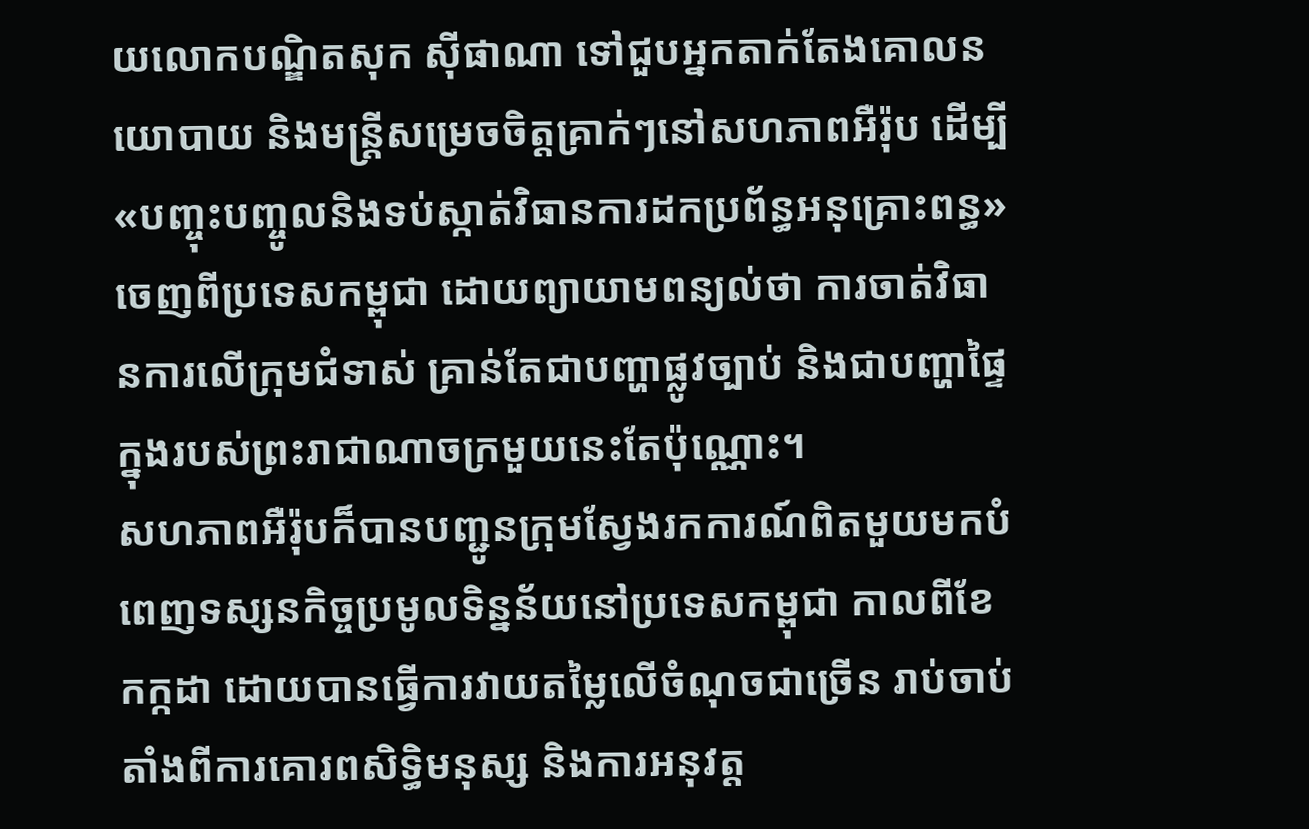យលោកបណ្ឌិតសុក ស៊ីផាណា ទៅជួបអ្នកតាក់តែងគោលនយោបាយ និងមន្ត្រីសម្រេចចិត្តគ្រាក់ៗនៅសហភាពអឺរ៉ុប ដើម្បី«បញ្ចុះបញ្ចូលនិងទប់ស្កាត់វិធានការដកប្រព័ន្ធអនុគ្រោះពន្ធ»ចេញពីប្រទេសកម្ពុជា ដោយព្យាយាមពន្យល់ថា ការចាត់វិធានការលើក្រុមជំទាស់ គ្រាន់តែជាបញ្ហាផ្លូវច្បាប់ និងជាបញ្ហាផ្ទៃក្នុងរបស់ព្រះរាជាណាចក្រមួយនេះតែប៉ុណ្ណោះ។
សហភាពអឺរ៉ុបក៏បានបញ្ជូនក្រុមស្វែងរកការណ៍ពិតមួយមកបំពេញទស្សនកិច្ចប្រមូលទិន្នន័យនៅប្រទេសកម្ពុជា កាលពីខែកក្កដា ដោយបានធ្វើការវាយតម្លៃលើចំណុចជាច្រើន រាប់ចាប់តាំងពីការគោរពសិទ្ធិមនុស្ស និងការអនុវត្ត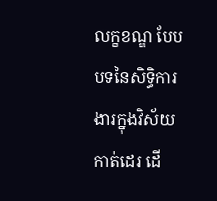លក្ខខណ្ឌ បែបបទនៃសិទ្ធិការងារក្នុងវិស័យកាត់ដេរ ដើ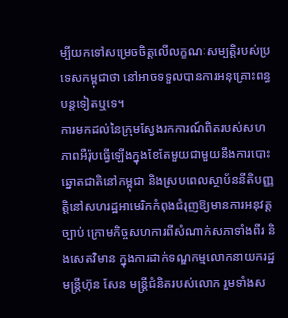ម្បីយកទៅសម្រេចចិត្តលើលក្ខណៈសម្បត្តិរបស់ប្រទេសកម្ពុជាថា នៅអាចទទួលបានការអនុគ្រោះពន្ធបន្តទៀតឬទេ។
ការមកដល់នៃក្រុមស្វែងរកការណ៍ពិតរបស់សហភាពអឺរ៉ុបធ្វើឡើងក្នុងខែតែមួយជាមួយនឹងការបោះឆ្នោតជាតិនៅកម្ពុជា និងស្របពេលស្ថាប័ននីតិបញ្ញត្តិនៅសហរដ្ឋអាមេរិកកំពុងជំរុញឱ្យមានការអនុវត្តច្បាប់ ក្រោមកិច្ចសហការពីសំណាក់សភាទាំងពីរ និងសេតវិមាន ក្នុងការដាក់ទណ្ឌកម្មលោកនាយករដ្ឋមន្ត្រីហ៊ុន សែន មន្ត្រីជំនិតរបស់លោក រួមទាំងស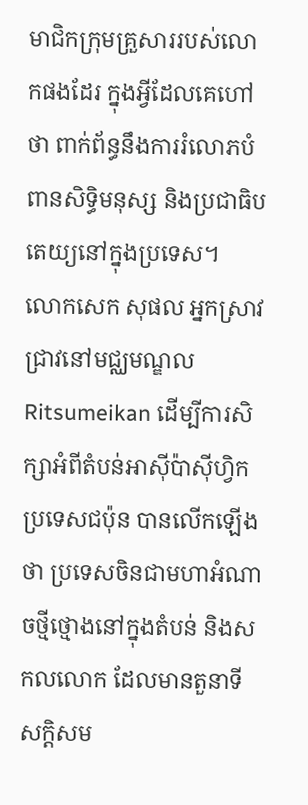មាជិកក្រុមគ្រួសាររបស់លោកផងដែរ ក្នុងអ្វីដែលគេហៅថា ពាក់ព័ន្ធនឹងការរំលោភបំពានសិទ្ធិមនុស្ស និងប្រជាធិបតេយ្យនៅក្នុងប្រទេស។
លោកសេក សុផល អ្នកស្រាវជ្រាវនៅមជ្ឈមណ្ឌល Ritsumeikan ដើម្បីការសិក្សាអំពីតំបន់អាស៊ីប៉ាស៊ីហ្វិក ប្រទេសជប៉ុន បានលើកឡើងថា ប្រទេសចិនជាមហាអំណាចថ្មីថ្មោងនៅក្នុងតំបន់ និងសកលលោក ដែលមានតួនាទីសក្តិសម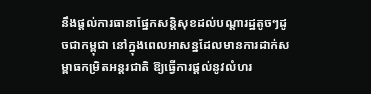នឹងផ្ដល់ការធានាផ្នែកសន្តិសុខដល់បណ្ដារដ្ឋតូចៗដូចជាកម្ពុជា នៅក្នុងពេលអាសន្នដែលមានការដាក់សម្ពាធកម្រិតអន្តរជាតិ ឱ្យធ្វើការផ្ដល់នូវលំហរ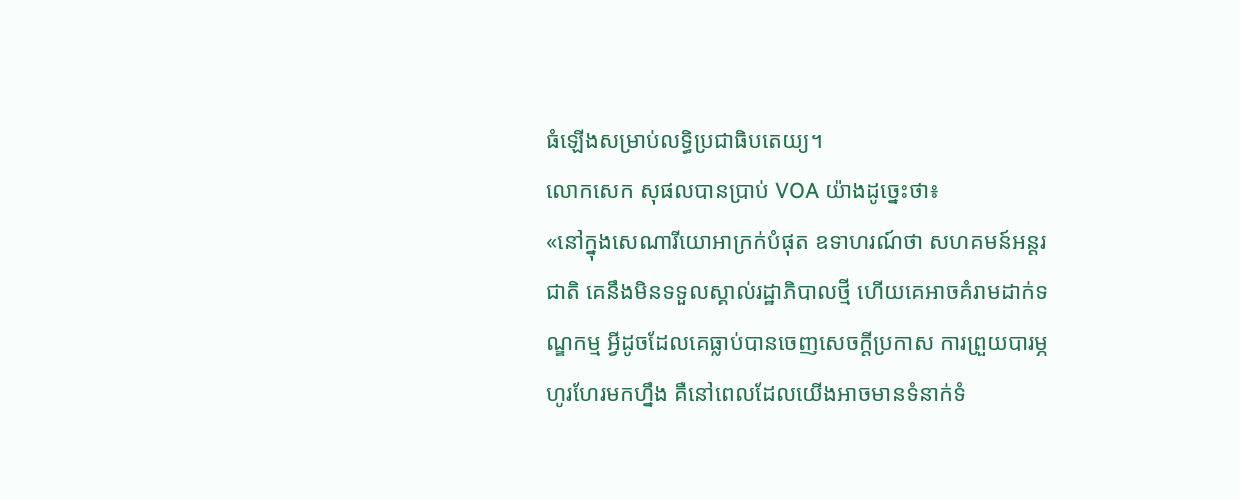ធំឡើងសម្រាប់លទ្ធិប្រជាធិបតេយ្យ។
លោកសេក សុផលបានប្រាប់ VOA យ៉ាងដូច្នេះថា៖
«នៅក្នុងសេណារីយោអាក្រក់បំផុត ឧទាហរណ៍ថា សហគមន៍អន្តរជាតិ គេនឹងមិនទទួលស្គាល់រដ្ឋាភិបាលថ្មី ហើយគេអាចគំរាមដាក់ទណ្ឌកម្ម អ្វីដូចដែលគេធ្លាប់បានចេញសេចក្ដីប្រកាស ការព្រួយបារម្ភហូរហែរមកហ្នឹង គឺនៅពេលដែលយើងអាចមានទំនាក់ទំ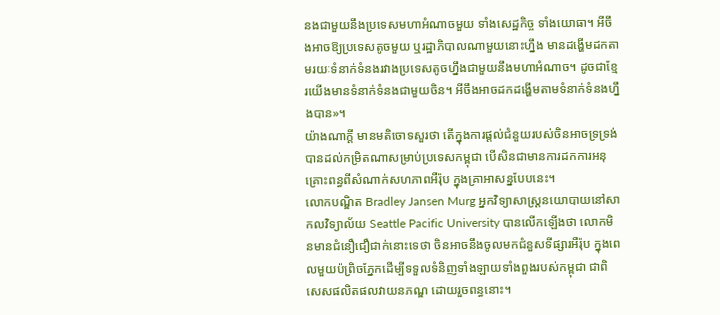នងជាមួយនឹងប្រទេសមហាអំណាចមួយ ទាំងសេដ្ឋកិច្ច ទាំងយោធា។ អីចឹងអាចឱ្យប្រទេសតូចមួយ ឬរដ្ឋាភិបាលណាមួយនោះហ្នឹង មានដង្ហើមដកតាមរយៈទំនាក់ទំនងរវាងប្រទេសតូចហ្នឹងជាមួយនឹងមហាអំណាច។ ដូចជាខ្មែរយើងមានទំនាក់ទំនងជាមួយចិន។ អីចឹងអាចដកដង្ហើមតាមទំនាក់ទំនងហ្នឹងបាន»។
យ៉ាងណាក្ដី មានមតិចោទសួរថា តើក្នុងការផ្ដល់ជំនួយរបស់ចិនអាចទ្រទ្រង់បានដល់កម្រិតណាសម្រាប់ប្រទេសកម្ពុជា បើសិនជាមានការដកការអនុគ្រោះពន្ធពីសំណាក់សហភាពអឺរ៉ុប ក្នុងគ្រាអាសន្នបែបនេះ។
លោកបណ្ឌិត Bradley Jansen Murg អ្នកវិទ្យាសាស្ត្រនយោបាយនៅសាកលវិទ្យាល័យ Seattle Pacific University បានលើកឡើងថា លោកមិនមានជំនឿជឿជាក់នោះទេថា ចិនអាចនឹងចូលមកជំនួសទីផ្សារអឺរ៉ុប ក្នុងពេលមួយប៉ព្រិចភ្នែកដើម្បីទទួលទំនិញទាំងឡាយទាំងពួងរបស់កម្ពុជា ជាពិសេសផលិតផលវាយនភណ្ឌ ដោយរួចពន្ធនោះ។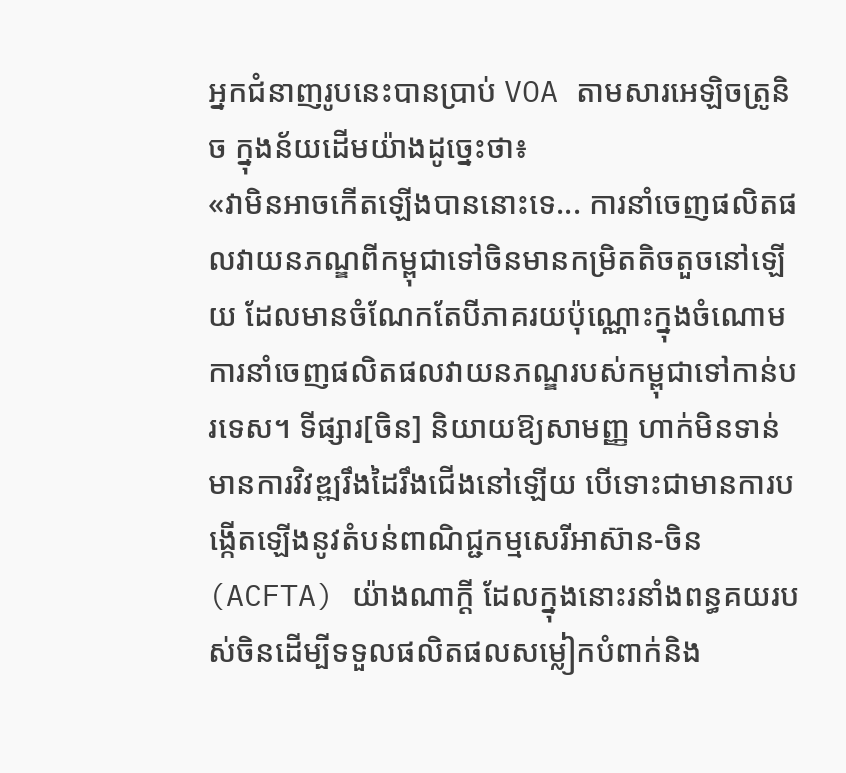អ្នកជំនាញរូបនេះបានប្រាប់ VOA តាមសារអេឡិចត្រូនិច ក្នុងន័យដើមយ៉ាងដូច្នេះថា៖
«វាមិនអាចកើតឡើងបាននោះទេ... ការនាំចេញផលិតផលវាយនភណ្ឌពីកម្ពុជាទៅចិនមានកម្រិតតិចតួចនៅឡើយ ដែលមានចំណែកតែបីភាគរយប៉ុណ្ណោះក្នុងចំណោមការនាំចេញផលិតផលវាយនភណ្ឌរបស់កម្ពុជាទៅកាន់បរទេស។ ទីផ្សារ[ចិន] និយាយឱ្យសាមញ្ញ ហាក់មិនទាន់មានការវិវឌ្ឍរឹងដៃរឹងជើងនៅឡើយ បើទោះជាមានការបង្កើតឡើងនូវតំបន់ពាណិជ្ជកម្មសេរីអាស៊ាន-ចិន (ACFTA) យ៉ាងណាក្ដី ដែលក្នុងនោះរនាំងពន្ធគយរបស់ចិនដើម្បីទទួលផលិតផលសម្លៀកបំពាក់និង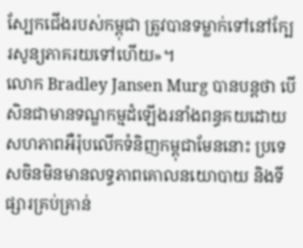ស្បែកជើងរបស់កម្ពុជា ត្រូវបានទម្លាក់ទៅនៅក្បែរសូន្យភាគរយទៅហើយ»។
លោក Bradley Jansen Murg បានបន្តថា បើសិនជាមានទណ្ឌកម្មដំឡើងរនាំងពន្ធគយដោយសហភាពអឺរ៉ុបលើកទំនិញកម្ពុជាមែននោះ ប្រទេសចិនមិនមានលទ្ធភាពគោលនយោបាយ និងទីផ្សារគ្រប់គ្រាន់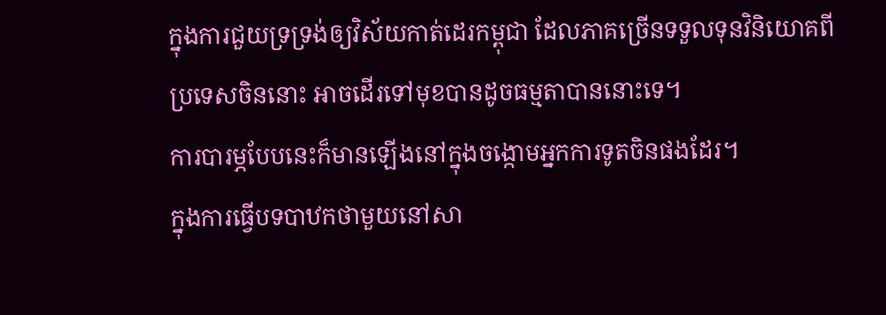ក្នុងការជួយទ្រទ្រង់ឲ្យវិស័យកាត់ដេរកម្ពុជា ដែលភាគច្រើនទទួលទុនវិនិយោគពីប្រទេសចិននោះ អាចដើរទៅមុខបានដូចធម្មតាបាននោះទេ។
ការបារម្ភបែបនេះក៏មានឡើងនៅក្នុងចង្កោមអ្នកការទូតចិនផងដែរ។
ក្នុងការធ្វើបទបាឋកថាមួយនៅសា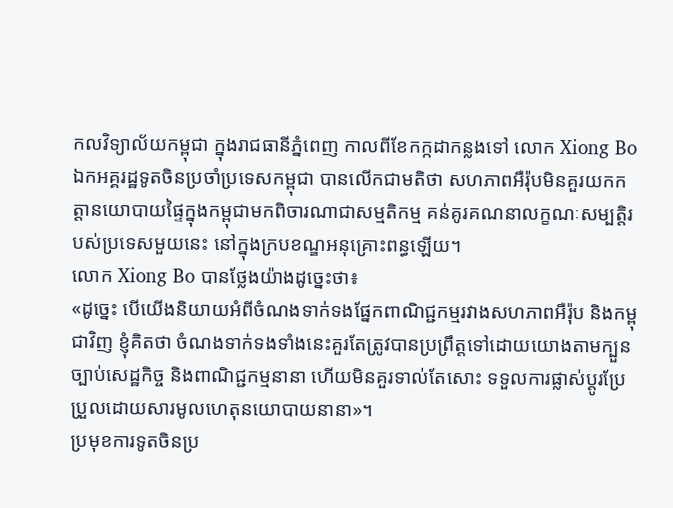កលវិទ្យាល័យកម្ពុជា ក្នុងរាជធានីភ្នំពេញ កាលពីខែកក្កដាកន្លងទៅ លោក Xiong Bo ឯកអគ្គរដ្ឋទូតចិនប្រចាំប្រទេសកម្ពុជា បានលើកជាមតិថា សហភាពអឺរ៉ុបមិនគួរយកកត្តានយោបាយផ្ទៃក្នុងកម្ពុជាមកពិចារណាជាសម្មតិកម្ម គន់គូរគណនាលក្ខណៈសម្បត្តិរបស់ប្រទេសមួយនេះ នៅក្នុងក្របខណ្ឌអនុគ្រោះពន្ធឡើយ។
លោក Xiong Bo បានថ្លែងយ៉ាងដូច្នេះថា៖
«ដូច្នេះ បើយើងនិយាយអំពីចំណងទាក់ទងផ្នែកពាណិជ្ជកម្មរវាងសហភាពអឺរ៉ុប និងកម្ពុជាវិញ ខ្ញុំគិតថា ចំណងទាក់ទងទាំងនេះគួរតែត្រូវបានប្រព្រឹត្តទៅដោយយោងតាមក្បួនច្បាប់សេដ្ឋកិច្ច និងពាណិជ្ជកម្មនានា ហើយមិនគួរទាល់តែសោះ ទទួលការផ្លាស់ប្ដូរប្រែប្រួលដោយសារមូលហេតុនយោបាយនានា»។
ប្រមុខការទូតចិនប្រ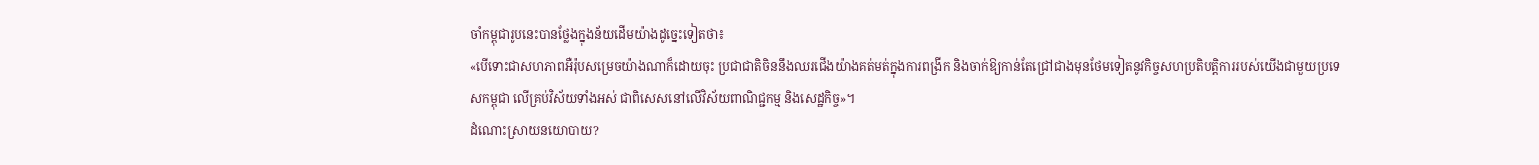ចាំកម្ពុជារូបនេះបានថ្លែងក្នុងន័យដើមយ៉ាងដូច្នេះទៀតថា៖
«បើទោះជាសហភាពអឺរ៉ុបសម្រេចយ៉ាងណាក៏ដោយចុះ ប្រជាជាតិចិននឹងឈរជើងយ៉ាងគត់មត់ក្នុងការពង្រីក និងចាក់ឱ្យកាន់តែជ្រៅជាងមុនថែមទៀតនូវកិច្ចសហប្រតិបត្តិការរបស់យើងជាមួយប្រទេសកម្ពុជា លើគ្រប់វិស័យទាំងអស់ ជាពិសេសនៅលើវិស័យពាណិជ្ជកម្ម និងសេដ្ឋកិច្ច»។
ដំណោះស្រាយនយោបាយ?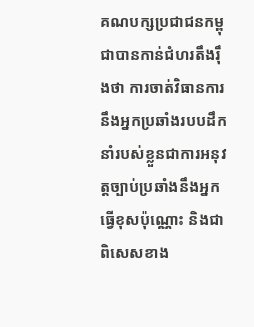គណបក្សប្រជាជនកម្ពុជាបានកាន់ជំហរតឹងរ៉ឹងថា ការចាត់វិធានការនឹងអ្នកប្រឆាំងរបបដឹកនាំរបស់ខ្លួនជាការអនុវត្តច្បាប់ប្រឆាំងនឹងអ្នកធ្វើខុសប៉ុណ្ណោះ និងជាពិសេសខាង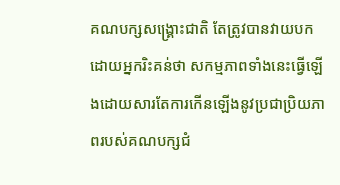គណបក្សសង្គ្រោះជាតិ តែត្រូវបានវាយបកដោយអ្នករិះគន់ថា សកម្មភាពទាំងនេះធ្វើឡើងដោយសារតែការកើនឡើងនូវប្រជាប្រិយភាពរបស់គណបក្សជំ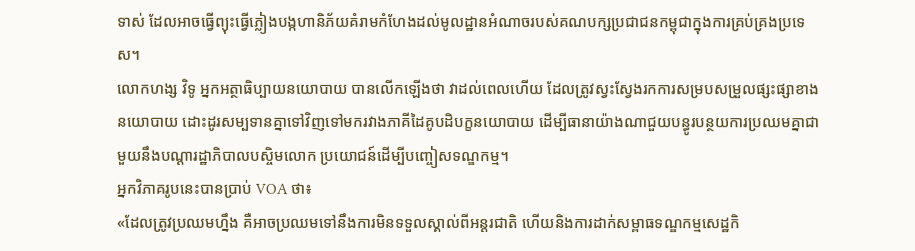ទាស់ ដែលអាចធ្វើព្យុះធ្វើភ្លៀងបង្កហានិភ័យគំរាមកំហែងដល់មូលដ្ឋានអំណាចរបស់គណបក្សប្រជាជនកម្ពុជាក្នុងការគ្រប់គ្រងប្រទេស។
លោកហង្ស វិទូ អ្នកអត្ថាធិប្បាយនយោបាយ បានលើកឡើងថា វាដល់ពេលហើយ ដែលត្រូវស្វះស្វែងរកការសម្របសម្រួលផ្សះផ្សាខាងនយោបាយ ដោះដូរសម្បទានគ្នាទៅវិញទៅមករវាងភាគីដៃគូបដិបក្ខនយោបាយ ដើម្បីធានាយ៉ាងណាជួយបន្ធូរបន្ថយការប្រឈមគ្នាជាមួយនឹងបណ្ដារដ្ឋាភិបាលបស្ចិមលោក ប្រយោជន៍ដើម្បីបញ្ចៀសទណ្ឌកម្ម។
អ្នកវិភាគរូបនេះបានប្រាប់ VOA ថា៖
«ដែលត្រូវប្រឈមហ្នឹង គឺអាចប្រឈមទៅនឹងការមិនទទួលស្គាល់ពីអន្តរជាតិ ហើយនិងការដាក់សម្ពាធទណ្ឌកម្មសេដ្ឋកិ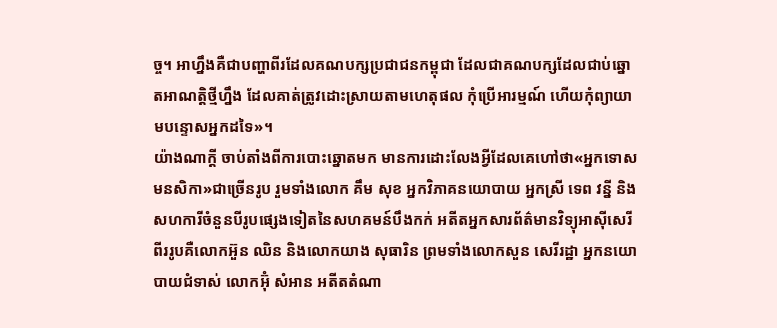ច្ច។ អាហ្នឹងគឺជាបញ្ហាពីរដែលគណបក្សប្រជាជនកម្ពុជា ដែលជាគណបក្សដែលជាប់ឆ្នោតអាណត្តិថ្មីហ្នឹង ដែលគាត់ត្រូវដោះស្រាយតាមហេតុផល កុំប្រើអារម្មណ៍ ហើយកុំព្យាយាមបន្ទោសអ្នកដទៃ»។
យ៉ាងណាក្ដី ចាប់តាំងពីការបោះឆ្នោតមក មានការដោះលែងអ្វីដែលគេហៅថា«អ្នកទោសមនសិកា»ជាច្រើនរូប រួមទាំងលោក គឹម សុខ អ្នកវិភាគនយោបាយ អ្នកស្រី ទេព វន្នី និងសហការីចំនួនបីរូបផ្សេងទៀតនៃសហគមន៍បឹងកក់ អតីតអ្នកសារព័ត៌មានវិទ្យុអាស៊ីសេរីពីររូបគឺលោកអ៊ួន ឈិន និងលោកយាង សុធារិន ព្រមទាំងលោកសួន សេរីរដ្ឋា អ្នកនយោបាយជំទាស់ លោកអ៊ុំ សំអាន អតីតតំណា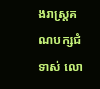ងរាស្ត្រគណបក្សជំទាស់ លោ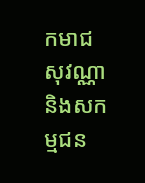កមាជ សុវណ្ណា និងសកម្មជន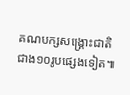គណបក្សសង្គ្រោះជាតិជាង១០រូបផ្សេងទៀត៕